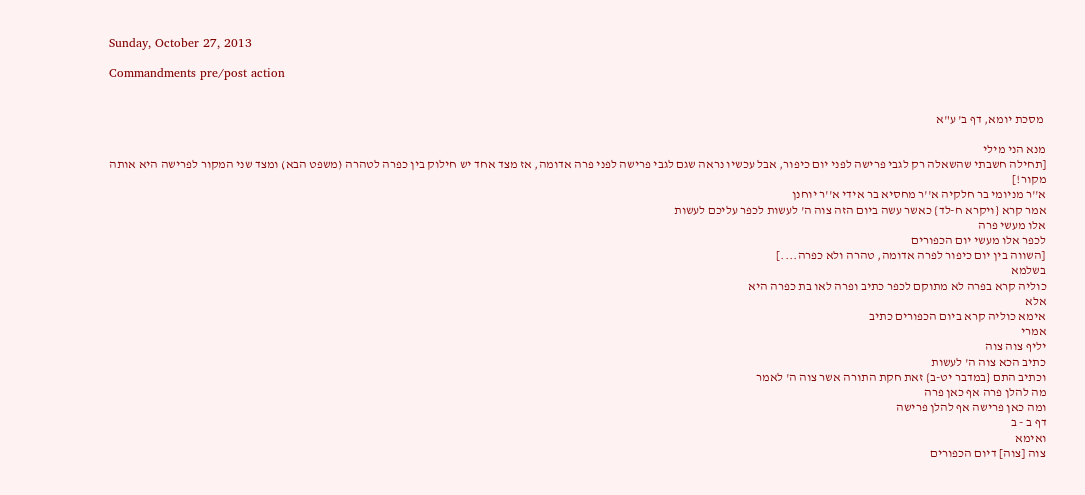Sunday, October 27, 2013

Commandments pre/post action


 מסכת יומא, דף ב' ע"א

מנא הני מילי
[תחילה חשבתי שהשאלה רק לגבי פרישה לפני יום כיפור, אבל עכשיו נראה שגם לגבי פרישה לפני פרה אדומה, אז מצד אחד יש חילוק בין כפרה לטהרה (משפט הבא) ומצד שני המקור לפרישה היא אותה מקור!]
א''ר מניומי בר חלקיה א''ר מחסיא בר אידי א''ר יוחנן
אמר קרא {ויקרא ח-לד} כאשר עשה ביום הזה צוה ה' לעשות לכפר עליכם לעשות
אלו מעשי פרה
לכפר אלו מעשי יום הכפורים
[השווה בין יום כיפור לפרה אדומה, טהרה ולא כפרה....]
בשלמא
כוליה קרא בפרה לא מתוקם לכפר כתיב ופרה לאו בת כפרה היא
אלא
אימא כוליה קרא ביום הכפורים כתיב
אמרי
יליף צוה צוה
כתיב הכא צוה ה' לעשות
וכתיב התם {במדבר יט-ב} זאת חקת התורה אשר צוה ה' לאמר
מה להלן פרה אף כאן פרה
ומה כאן פרישה אף להלן פרישה
דף ב - ב
ואימא
צוה [צוה] דיום הכפורים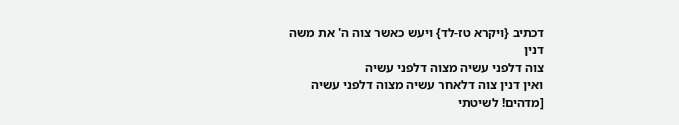דכתיב {ויקרא טז-לד} ויעש כאשר צוה ה' את משה
דנין
צוה דלפני עשיה מצוה דלפני עשיה
ואין דנין צוה דלאחר עשיה מצוה דלפני עשיה
[מדהים! לשיטתי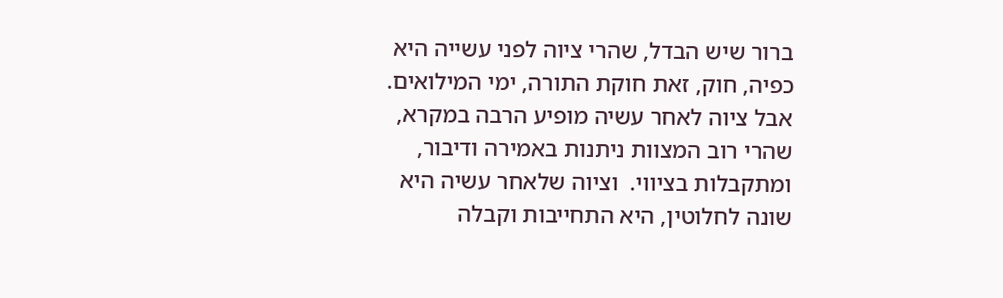ברור שיש הבדל, שהרי ציוה לפני עשייה היא כפיה, חוק, זאת חוקת התורה, ימי המילואים.  אבל ציוה לאחר עשיה מופיע הרבה במקרא, שהרי רוב המצוות ניתנות באמירה ודיבור, ומתקבלות בציווי.  וציוה שלאחר עשיה היא שונה לחלוטין, היא התחייבות וקבלה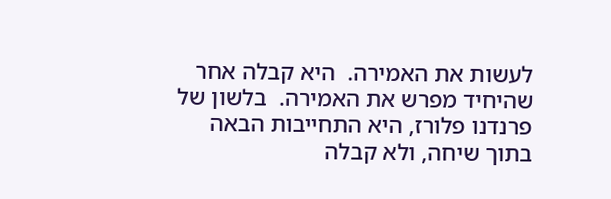לעשות את האמירה.  היא קבלה אחר שהיחיד מפרש את האמירה.  בלשון של פרנדנו פלורז, היא התחייבות הבאה בתוך שיחה, ולא קבלה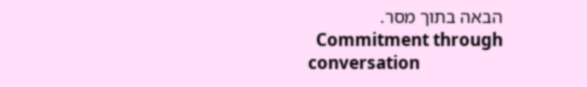הבאה בתוך מסר.
  Commitment through conversation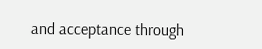and acceptance through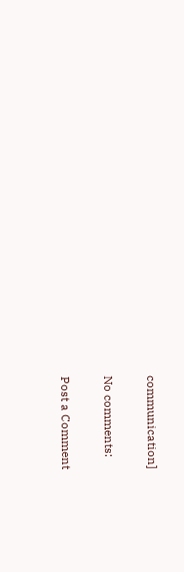communication]

No comments:

Post a Comment